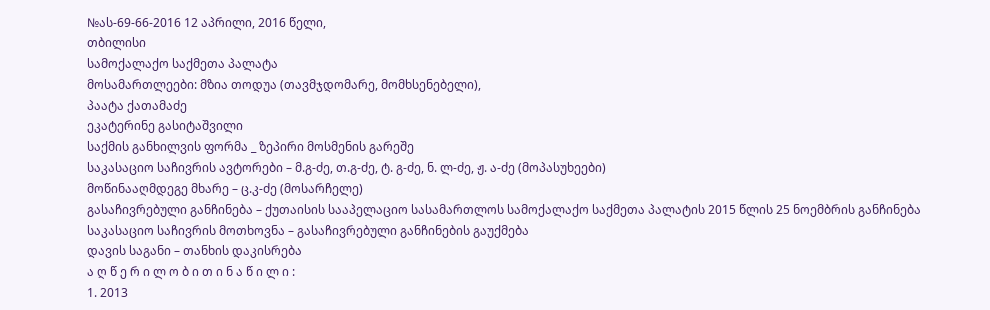№ას-69-66-2016 12 აპრილი, 2016 წელი,
თბილისი
სამოქალაქო საქმეთა პალატა
მოსამართლეები: მზია თოდუა (თავმჯდომარე, მომხსენებელი),
პაატა ქათამაძე
ეკატერინე გასიტაშვილი
საქმის განხილვის ფორმა _ ზეპირი მოსმენის გარეშე
საკასაციო საჩივრის ავტორები – მ.გ-ძე, თ.გ-ძე, ტ. გ-ძე, ნ. ლ-ძე, ჟ. ა-ძე (მოპასუხეები)
მოწინააღმდეგე მხარე – ც.კ-ძე (მოსარჩელე)
გასაჩივრებული განჩინება – ქუთაისის სააპელაციო სასამართლოს სამოქალაქო საქმეთა პალატის 2015 წლის 25 ნოემბრის განჩინება
საკასაციო საჩივრის მოთხოვნა – გასაჩივრებული განჩინების გაუქმება
დავის საგანი – თანხის დაკისრება
ა ღ წ ე რ ი ლ ო ბ ი თ ი ნ ა წ ი ლ ი :
1. 2013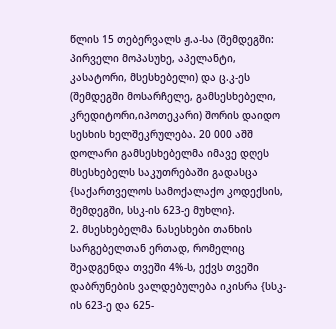წლის 15 თებერვალს ჟ.ა-სა (შემდეგში: პირველი მოპასუხე, აპელანტი, კასატორი, მსესხებელი) და ც.კ-ეს (შემდეგში მოსარჩელე, გამსესხებელი, კრედიტორი,იპოთეკარი) შორის დაიდო სესხის ხელშეკრულება. 20 000 აშშ დოლარი გამსესხებელმა იმავე დღეს მსესხებელს საკუთრებაში გადასცა {საქართველოს სამოქალაქო კოდექსის, შემდეგში, სსკ-ის 623-ე მუხლი}.
2. მსესხებელმა ნასესხები თანხის სარგებელთან ერთად, რომელიც შეადგენდა თვეში 4%-ს, ექვს თვეში დაბრუნების ვალდებულება იკისრა {სსკ-ის 623-ე და 625-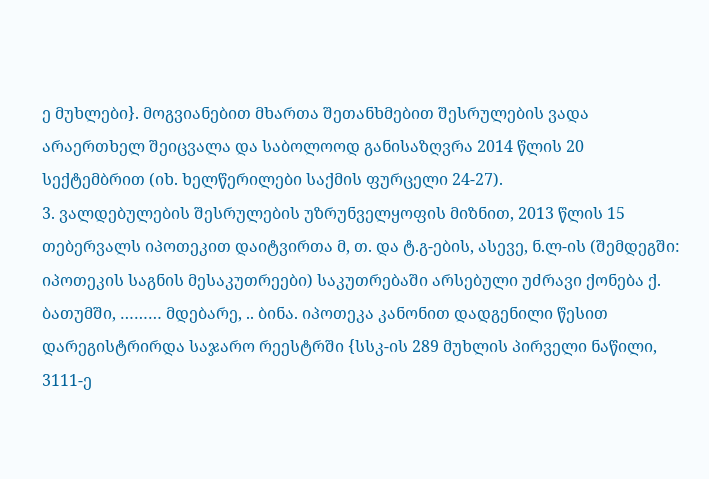ე მუხლები}. მოგვიანებით მხართა შეთანხმებით შესრულების ვადა არაერთხელ შეიცვალა და საბოლოოდ განისაზღვრა 2014 წლის 20 სექტემბრით (იხ. ხელწერილები საქმის ფურცელი 24-27).
3. ვალდებულების შესრულების უზრუნველყოფის მიზნით, 2013 წლის 15 თებერვალს იპოთეკით დაიტვირთა მ, თ. და ტ.გ-ების, ასევე, ნ.ლ-ის (შემდეგში: იპოთეკის საგნის მესაკუთრეები) საკუთრებაში არსებული უძრავი ქონება ქ. ბათუმში, ……… მდებარე, .. ბინა. იპოთეკა კანონით დადგენილი წესით დარეგისტრირდა საჯარო რეესტრში {სსკ-ის 289 მუხლის პირველი ნაწილი, 3111-ე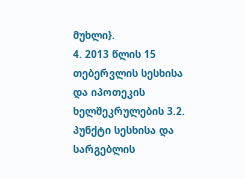მუხლი}.
4. 2013 წლის 15 თებერვლის სესხისა და იპოთეკის ხელშეკრულების 3.2. პუნქტი სესხისა და სარგებლის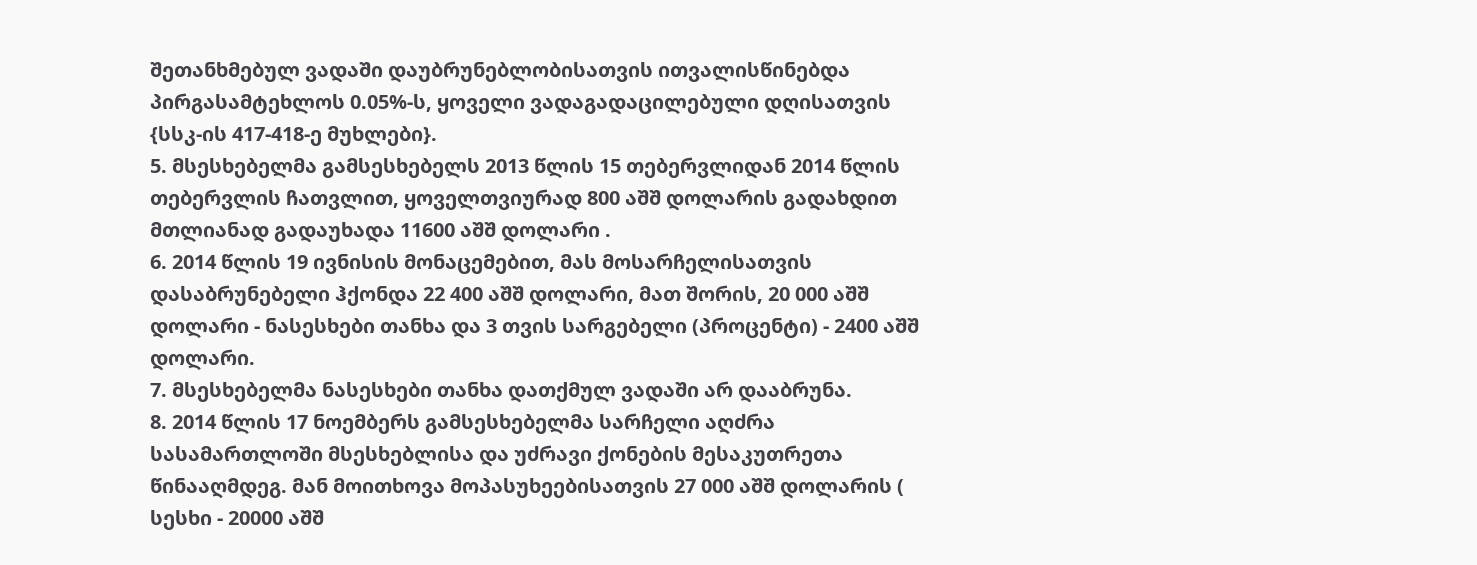შეთანხმებულ ვადაში დაუბრუნებლობისათვის ითვალისწინებდა პირგასამტეხლოს 0.05%-ს, ყოველი ვადაგადაცილებული დღისათვის {სსკ-ის 417-418-ე მუხლები}.
5. მსესხებელმა გამსესხებელს 2013 წლის 15 თებერვლიდან 2014 წლის თებერვლის ჩათვლით, ყოველთვიურად 800 აშშ დოლარის გადახდით მთლიანად გადაუხადა 11600 აშშ დოლარი .
6. 2014 წლის 19 ივნისის მონაცემებით, მას მოსარჩელისათვის დასაბრუნებელი ჰქონდა 22 400 აშშ დოლარი, მათ შორის, 20 000 აშშ დოლარი - ნასესხები თანხა და 3 თვის სარგებელი (პროცენტი) - 2400 აშშ დოლარი.
7. მსესხებელმა ნასესხები თანხა დათქმულ ვადაში არ დააბრუნა.
8. 2014 წლის 17 ნოემბერს გამსესხებელმა სარჩელი აღძრა სასამართლოში მსესხებლისა და უძრავი ქონების მესაკუთრეთა წინააღმდეგ. მან მოითხოვა მოპასუხეებისათვის 27 000 აშშ დოლარის ( სესხი - 20000 აშშ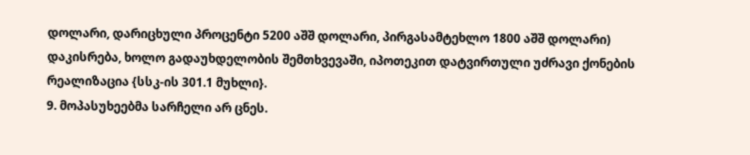დოლარი, დარიცხული პროცენტი 5200 აშშ დოლარი, პირგასამტეხლო 1800 აშშ დოლარი) დაკისრება, ხოლო გადაუხდელობის შემთხვევაში, იპოთეკით დატვირთული უძრავი ქონების რეალიზაცია {სსკ-ის 301.1 მუხლი}.
9. მოპასუხეებმა სარჩელი არ ცნეს.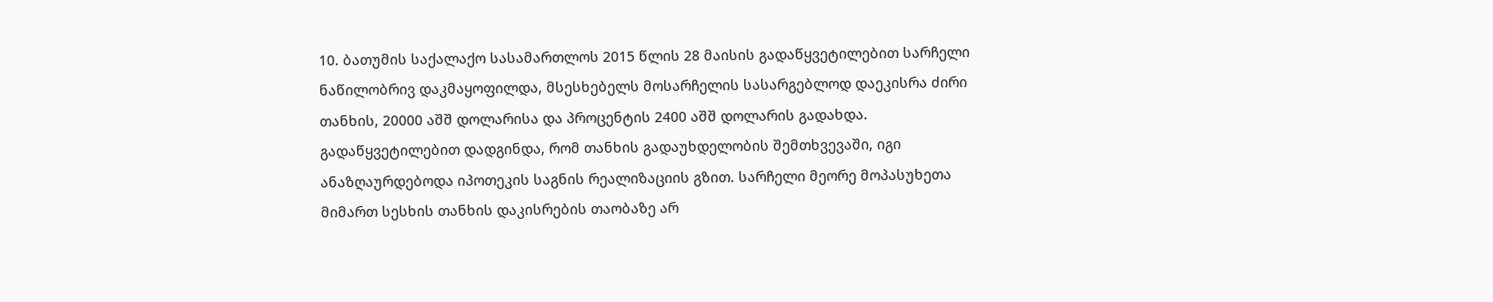10. ბათუმის საქალაქო სასამართლოს 2015 წლის 28 მაისის გადაწყვეტილებით სარჩელი ნაწილობრივ დაკმაყოფილდა, მსესხებელს მოსარჩელის სასარგებლოდ დაეკისრა ძირი თანხის, 20000 აშშ დოლარისა და პროცენტის 2400 აშშ დოლარის გადახდა. გადაწყვეტილებით დადგინდა, რომ თანხის გადაუხდელობის შემთხვევაში, იგი ანაზღაურდებოდა იპოთეკის საგნის რეალიზაციის გზით. სარჩელი მეორე მოპასუხეთა მიმართ სესხის თანხის დაკისრების თაობაზე არ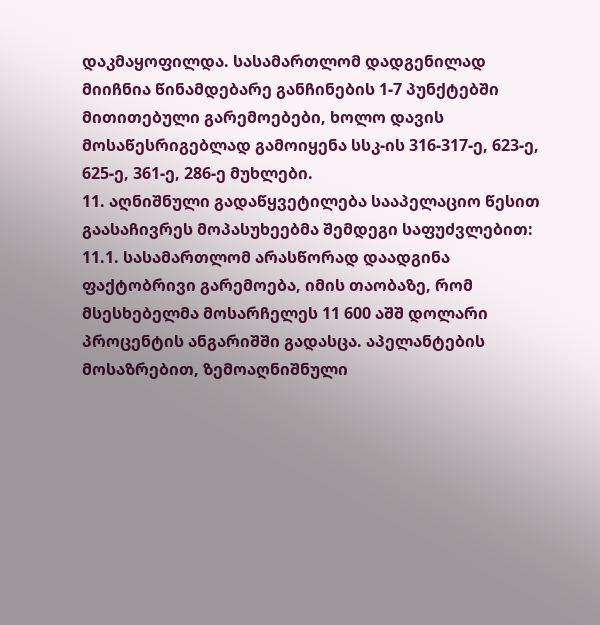დაკმაყოფილდა. სასამართლომ დადგენილად მიიჩნია წინამდებარე განჩინების 1-7 პუნქტებში მითითებული გარემოებები, ხოლო დავის მოსაწესრიგებლად გამოიყენა სსკ-ის 316-317-ე, 623-ე, 625-ე, 361-ე, 286-ე მუხლები.
11. აღნიშნული გადაწყვეტილება სააპელაციო წესით გაასაჩივრეს მოპასუხეებმა შემდეგი საფუძვლებით:
11.1. სასამართლომ არასწორად დაადგინა ფაქტობრივი გარემოება, იმის თაობაზე, რომ მსესხებელმა მოსარჩელეს 11 600 აშშ დოლარი პროცენტის ანგარიშში გადასცა. აპელანტების მოსაზრებით, ზემოაღნიშნული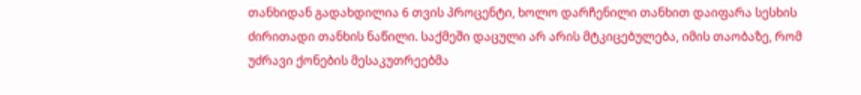თანხიდან გადახდილია 6 თვის პროცენტი, ხოლო დარჩენილი თანხით დაიფარა სესხის ძირითადი თანხის ნაწილი. საქმეში დაცული არ არის მტკიცებულება, იმის თაობაზე, რომ უძრავი ქონების მესაკუთრეებმა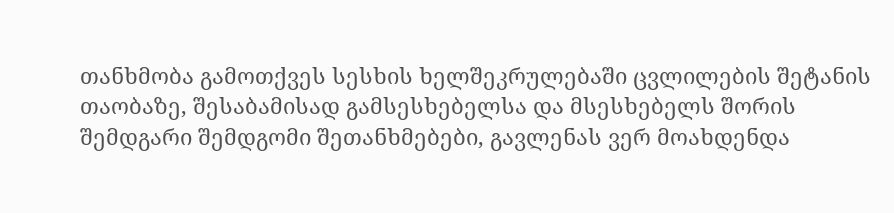თანხმობა გამოთქვეს სესხის ხელშეკრულებაში ცვლილების შეტანის თაობაზე, შესაბამისად გამსესხებელსა და მსესხებელს შორის შემდგარი შემდგომი შეთანხმებები, გავლენას ვერ მოახდენდა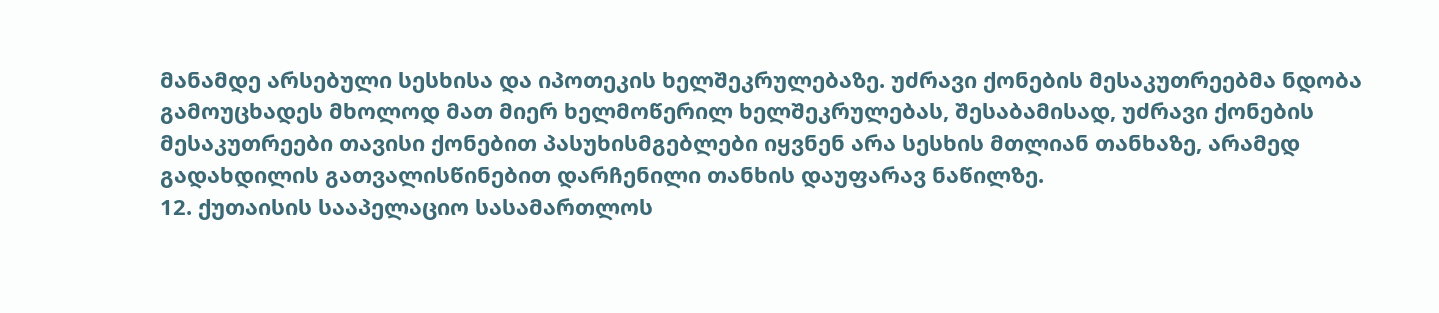მანამდე არსებული სესხისა და იპოთეკის ხელშეკრულებაზე. უძრავი ქონების მესაკუთრეებმა ნდობა გამოუცხადეს მხოლოდ მათ მიერ ხელმოწერილ ხელშეკრულებას, შესაბამისად, უძრავი ქონების მესაკუთრეები თავისი ქონებით პასუხისმგებლები იყვნენ არა სესხის მთლიან თანხაზე, არამედ გადახდილის გათვალისწინებით დარჩენილი თანხის დაუფარავ ნაწილზე.
12. ქუთაისის სააპელაციო სასამართლოს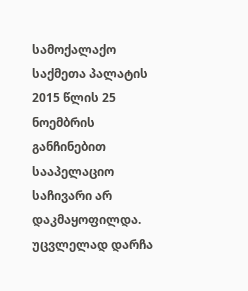სამოქალაქო საქმეთა პალატის 2015 წლის 25 ნოემბრის განჩინებით სააპელაციო საჩივარი არ დაკმაყოფილდა. უცვლელად დარჩა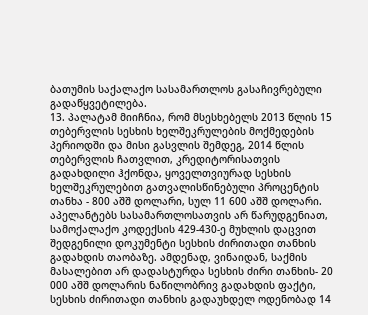ბათუმის საქალაქო სასამართლოს გასაჩივრებული გადაწყვეტილება.
13. პალატამ მიიჩნია, რომ მსესხებელს 2013 წლის 15 თებერვლის სესხის ხელშეკრულების მოქმედების პერიოდში და მისი გასვლის შემდეგ, 2014 წლის თებერვლის ჩათვლით, კრედიტორისათვის გადახდილი ჰქონდა, ყოველთვიურად სესხის ხელშეკრულებით გათვალისწინებული პროცენტის თანხა - 800 აშშ დოლარი, სულ 11 600 აშშ დოლარი. აპელანტებს სასამართლოსათვის არ წარუდგენიათ, სამოქალაქო კოდექსის 429-430-ე მუხლის დაცვით შედგენილი დოკუმენტი სესხის ძირითადი თანხის გადახდის თაობაზე. ამდენად, ვინაიდან, საქმის მასალებით არ დადასტურდა სესხის ძირი თანხის- 20 000 აშშ დოლარის ნაწილობრივ გადახდის ფაქტი, სესხის ძირითადი თანხის გადაუხდელ ოდენობად 14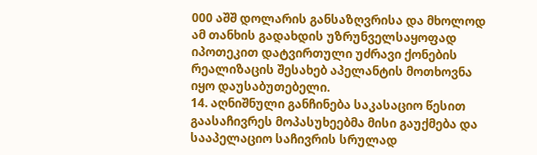000 აშშ დოლარის განსაზღვრისა და მხოლოდ ამ თანხის გადახდის უზრუნველსაყოფად იპოთეკით დატვირთული უძრავი ქონების რეალიზაცის შესახებ აპელანტის მოთხოვნა იყო დაუსაბუთებელი.
14. აღნიშნული განჩინება საკასაციო წესით გაასაჩივრეს მოპასუხეებმა მისი გაუქმება და სააპელაციო საჩივრის სრულად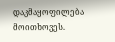დაკმაყოფილება მოითხოვეს.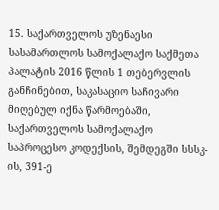15. საქართველოს უზენაესი სასამართლოს სამოქალაქო საქმეთა პალატის 2016 წლის 1 თებერვლის განჩინებით, საკასაციო საჩივარი მიღებულ იქნა წარმოებაში, საქართველოს სამოქალაქო საპროცესო კოდექსის, შემდეგში სსსკ-ის, 391-ე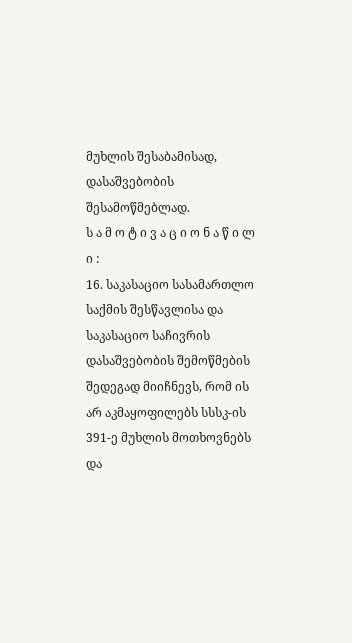მუხლის შესაბამისად, დასაშვებობის შესამოწმებლად.
ს ა მ ო ტ ი ვ ა ც ი ო ნ ა წ ი ლ ი :
16. საკასაციო სასამართლო საქმის შესწავლისა და საკასაციო საჩივრის დასაშვებობის შემოწმების შედეგად მიიჩნევს, რომ ის არ აკმაყოფილებს სსსკ-ის 391-ე მუხლის მოთხოვნებს და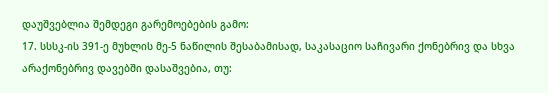დაუშვებლია შემდეგი გარემოებების გამო:
17. სსსკ-ის 391-ე მუხლის მე-5 ნაწილის შესაბამისად, საკასაციო საჩივარი ქონებრივ და სხვა არაქონებრივ დავებში დასაშვებია, თუ: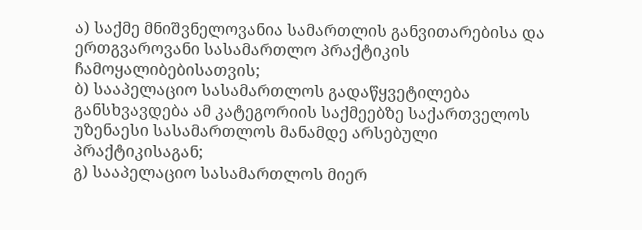ა) საქმე მნიშვნელოვანია სამართლის განვითარებისა და ერთგვაროვანი სასამართლო პრაქტიკის ჩამოყალიბებისათვის;
ბ) სააპელაციო სასამართლოს გადაწყვეტილება განსხვავდება ამ კატეგორიის საქმეებზე საქართველოს უზენაესი სასამართლოს მანამდე არსებული პრაქტიკისაგან;
გ) სააპელაციო სასამართლოს მიერ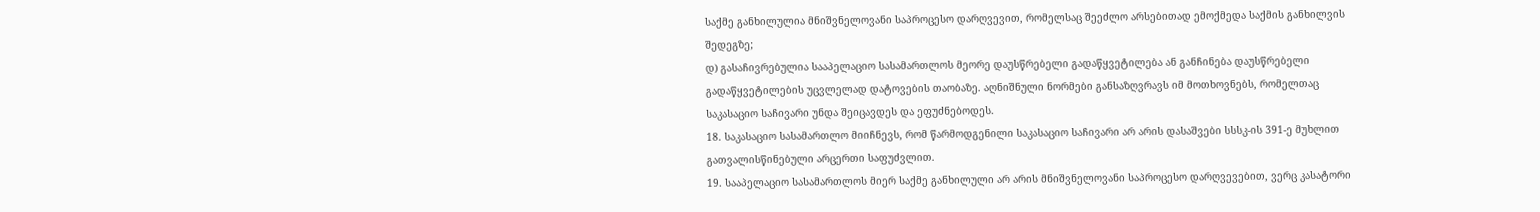საქმე განხილულია მნიშვნელოვანი საპროცესო დარღვევით, რომელსაც შეეძლო არსებითად ემოქმედა საქმის განხილვის შედეგზე;
დ) გასაჩივრებულია სააპელაციო სასამართლოს მეორე დაუსწრებელი გადაწყვეტილება ან განჩინება დაუსწრებელი გადაწყვეტილების უცვლელად დატოვების თაობაზე. აღნიშნული ნორმები განსაზღვრავს იმ მოთხოვნებს, რომელთაც საკასაციო საჩივარი უნდა შეიცავდეს და ეფუძნებოდეს.
18. საკასაციო სასამართლო მიიჩნევს, რომ წარმოდგენილი საკასაციო საჩივარი არ არის დასაშვები სსსკ-ის 391-ე მუხლით გათვალისწინებული არცერთი საფუძვლით.
19. სააპელაციო სასამართლოს მიერ საქმე განხილული არ არის მნიშვნელოვანი საპროცესო დარღვევებით, ვერც კასატორი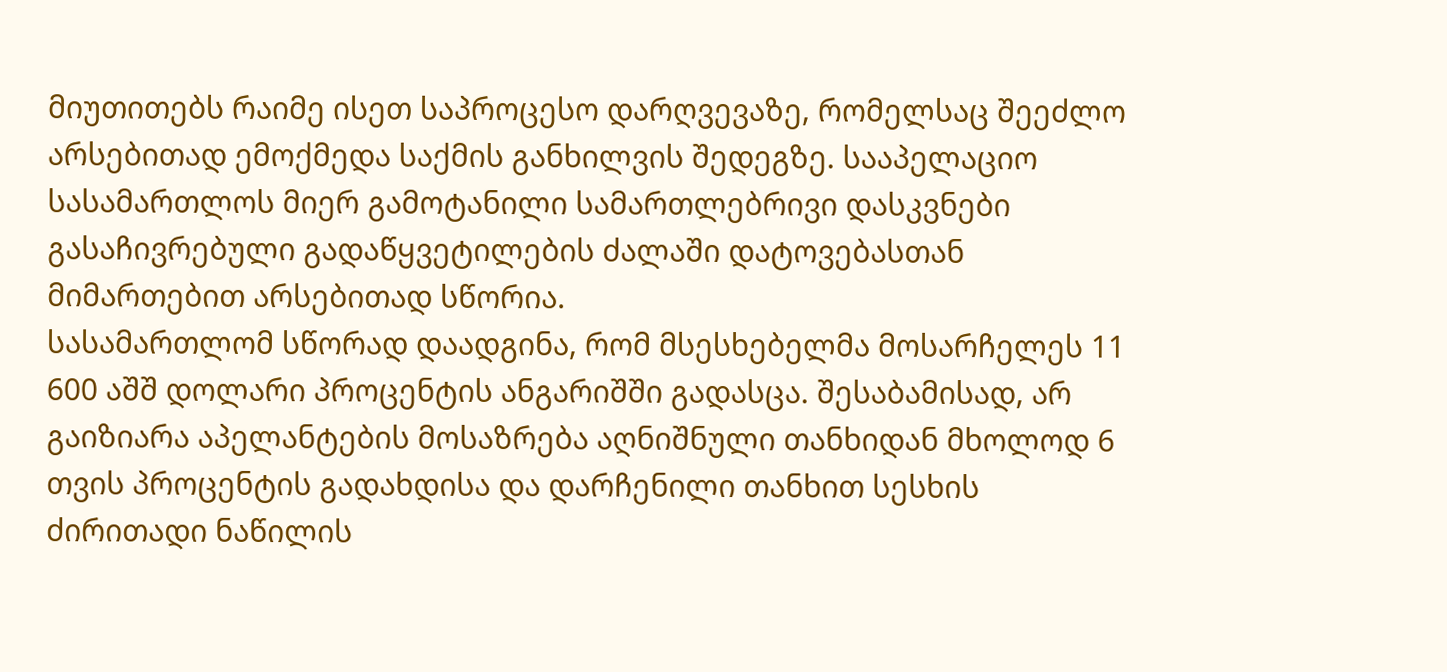მიუთითებს რაიმე ისეთ საპროცესო დარღვევაზე, რომელსაც შეეძლო არსებითად ემოქმედა საქმის განხილვის შედეგზე. სააპელაციო სასამართლოს მიერ გამოტანილი სამართლებრივი დასკვნები გასაჩივრებული გადაწყვეტილების ძალაში დატოვებასთან მიმართებით არსებითად სწორია.
სასამართლომ სწორად დაადგინა, რომ მსესხებელმა მოსარჩელეს 11 600 აშშ დოლარი პროცენტის ანგარიშში გადასცა. შესაბამისად, არ გაიზიარა აპელანტების მოსაზრება აღნიშნული თანხიდან მხოლოდ 6 თვის პროცენტის გადახდისა და დარჩენილი თანხით სესხის ძირითადი ნაწილის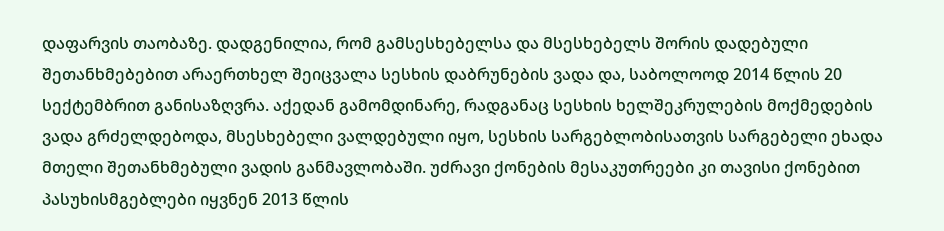დაფარვის თაობაზე. დადგენილია, რომ გამსესხებელსა და მსესხებელს შორის დადებული შეთანხმებებით არაერთხელ შეიცვალა სესხის დაბრუნების ვადა და, საბოლოოდ 2014 წლის 20 სექტემბრით განისაზღვრა. აქედან გამომდინარე, რადგანაც სესხის ხელშეკრულების მოქმედების ვადა გრძელდებოდა, მსესხებელი ვალდებული იყო, სესხის სარგებლობისათვის სარგებელი ეხადა მთელი შეთანხმებული ვადის განმავლობაში. უძრავი ქონების მესაკუთრეები კი თავისი ქონებით პასუხისმგებლები იყვნენ 2013 წლის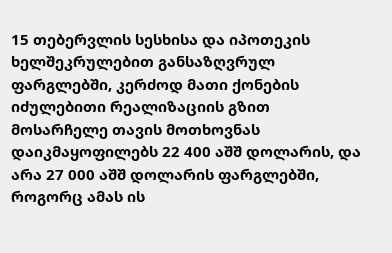15 თებერვლის სესხისა და იპოთეკის ხელშეკრულებით განსაზღვრულ ფარგლებში, კერძოდ მათი ქონების იძულებითი რეალიზაციის გზით მოსარჩელე თავის მოთხოვნას დაიკმაყოფილებს 22 400 აშშ დოლარის, და არა 27 000 აშშ დოლარის ფარგლებში, როგორც ამას ის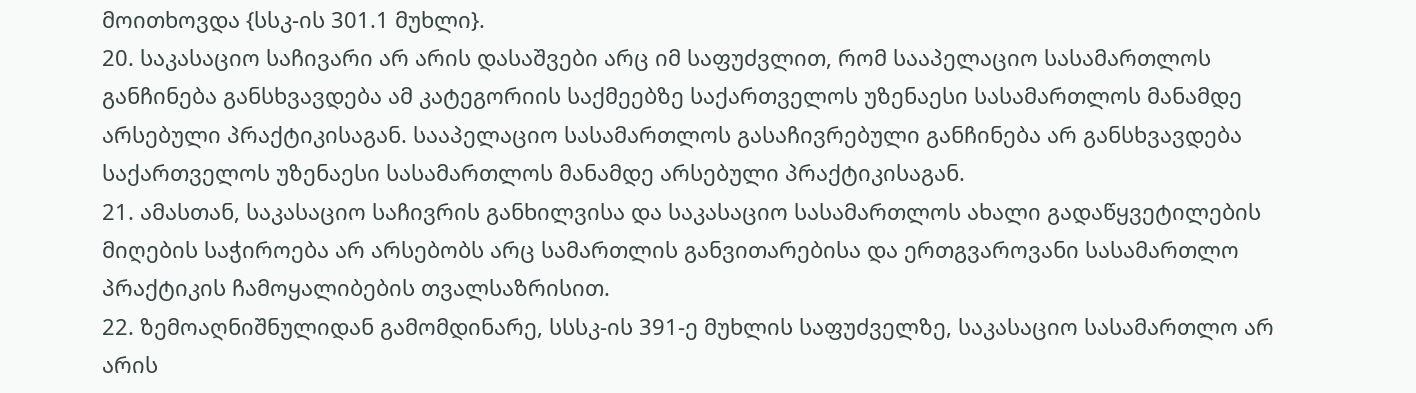მოითხოვდა {სსკ-ის 301.1 მუხლი}.
20. საკასაციო საჩივარი არ არის დასაშვები არც იმ საფუძვლით, რომ სააპელაციო სასამართლოს განჩინება განსხვავდება ამ კატეგორიის საქმეებზე საქართველოს უზენაესი სასამართლოს მანამდე არსებული პრაქტიკისაგან. სააპელაციო სასამართლოს გასაჩივრებული განჩინება არ განსხვავდება საქართველოს უზენაესი სასამართლოს მანამდე არსებული პრაქტიკისაგან.
21. ამასთან, საკასაციო საჩივრის განხილვისა და საკასაციო სასამართლოს ახალი გადაწყვეტილების მიღების საჭიროება არ არსებობს არც სამართლის განვითარებისა და ერთგვაროვანი სასამართლო პრაქტიკის ჩამოყალიბების თვალსაზრისით.
22. ზემოაღნიშნულიდან გამომდინარე, სსსკ-ის 391-ე მუხლის საფუძველზე, საკასაციო სასამართლო არ არის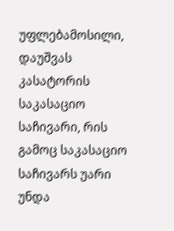უფლებამოსილი, დაუშვას კასატორის საკასაციო საჩივარი, რის გამოც საკასაციო საჩივარს უარი უნდა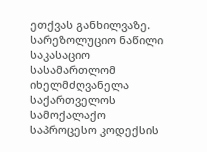ეთქვას განხილვაზე.
სარეზოლუციო ნაწილი
საკასაციო სასამართლომ იხელმძღვანელა საქართველოს სამოქალაქო საპროცესო კოდექსის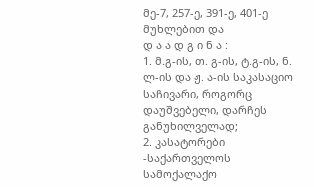მე-7, 257-ე, 391-ე, 401-ე მუხლებით და
დ ა ა დ გ ი ნ ა :
1. მ.გ-ის, თ. გ-ის, ტ.გ-ის, ნ. ლ-ის და ჟ. ა-ის საკასაციო საჩივარი, როგორც დაუშვებელი, დარჩეს განუხილველად;
2. კასატორები -საქართველოს სამოქალაქო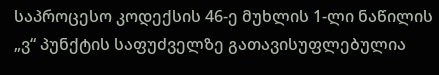საპროცესო კოდექსის 46-ე მუხლის 1-ლი ნაწილის „ვ“ პუნქტის საფუძველზე გათავისუფლებულია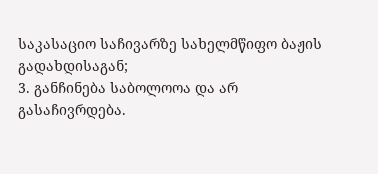საკასაციო საჩივარზე სახელმწიფო ბაჟის გადახდისაგან;
3. განჩინება საბოლოოა და არ გასაჩივრდება.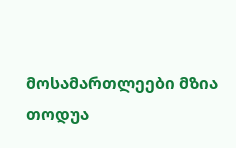მოსამართლეები მზია თოდუა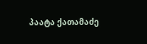პაატა ქათამაძე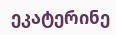ეკატერინე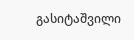გასიტაშვილი